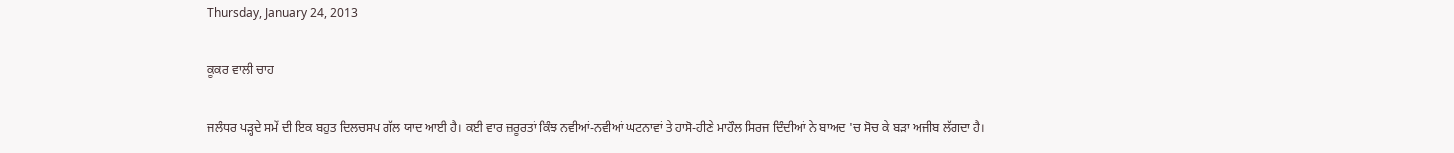Thursday, January 24, 2013

ਕੂਕਰ ਵਾਲੀ ਚਾਹ

ਜਲੰਧਰ ਪੜ੍ਹਦੇ ਸਮੇਂ ਦੀ ਇਕ ਬਹੁਤ ਦਿਲਚਸਪ ਗੱਲ ਯਾਦ ਆਈ ਹੈ। ਕਈ ਵਾਰ ਜ਼ਰੂਰਤਾਂ ਕਿੰਝ ਨਵੀਆਂ-ਨਵੀਆਂ ਘਟਨਾਵਾਂ ਤੇ ਹਾਸੋ-ਹੀਣੇ ਮਾਹੌਲ ਸਿਰਜ ਦਿੰਦੀਆਂ ਨੇ ਬਾਅਦ 'ਚ ਸੋਚ ਕੇ ਬੜਾ ਅਜੀਬ ਲੱਗਦਾ ਹੈ।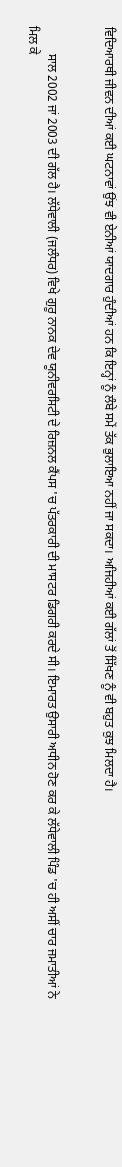ਵਿਦਿਆਰਥੀ ਜੀਵਨ ਦੀਆਂ ਕਈ ਘਟਨਾਵਾਂ ਉਂਝ ਵੀ ਏਨੀਆਂ ਯਾਦਗਾਰ ਹੁੰਦੀਆਂ ਹਨ ਕਿ ਇਨ੍ਹਾਂ ਨੂੰ ਲੰਬੇ ਸਮੇਂ ਤੱਕ ਭੁਲਾਇਆ ਨਹੀਂ ਜਾ ਸਕਦਾ। ਅਜਿਹੀਆਂ ਕਈ ਗੱਲਾਂ ਤੋਂ ਸਿੱਖਣ ਨੂੰ ਵੀ ਬਹੁਤ ਕੁਝ ਮਿਲਦਾ ਹੈ।


         ਸਾਲ 2002 ਜਾਂ 2003 ਦੀ ਗੱਲ ਹੈ। ਲੱਧੇਵਾਲੀ (ਜਲੰਧਰ) ਵਿਖੇ ਗੁਰੂ ਨਾਨਕ ਦੇਵ ਯੂਨੀਵਰਸਿਟੀ ਦੇ ਰਿਜ਼ਨਲ ਕੈਂਪਸ 'ਚ ਪੱਤਰਕਾਰੀ ਦੀ ਮਾਸਟਰ ਡਿਗਰੀ ਕਰਦੇ ਸੀ। ਇਮਾਰਤ ਉਸਾਰੀ ਅਧੀਨ ਹੋਣ ਕਰ ਕੇ ਲੱਧੇਵਾਲੀ ਪਿੰਡ 'ਚ ਹੀ ਅਸੀਂ ਚਾਰ ਜਮਾਤੀਆਂ ਨੇ ਮਿਲ ਕੇ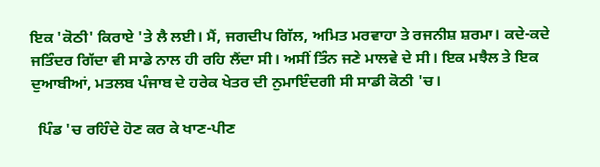ਇਕ 'ਕੋਠੀ' ਕਿਰਾਏ 'ਤੇ ਲੈ ਲਈ। ਮੈਂ, ਜਗਦੀਪ ਗਿੱਲ, ਅਮਿਤ ਮਰਵਾਹਾ ਤੇ ਰਜਨੀਸ਼ ਸ਼ਰਮਾ। ਕਦੇ-ਕਦੇ ਜਤਿੰਦਰ ਗਿੱਦਾ ਵੀ ਸਾਡੇ ਨਾਲ ਹੀ ਰਹਿ ਲੈਂਦਾ ਸੀ। ਅਸੀਂ ਤਿੰਨ ਜਣੇ ਮਾਲਵੇ ਦੇ ਸੀ। ਇਕ ਮਝੈਲ ਤੇ ਇਕ ਦੁਆਬੀਆਂ, ਮਤਲਬ ਪੰਜਾਬ ਦੇ ਹਰੇਕ ਖੇਤਰ ਦੀ ਨੁਮਾਇੰਦਗੀ ਸੀ ਸਾਡੀ ਕੋਠੀ 'ਚ।

  ਪਿੰਡ 'ਚ ਰਹਿੰਦੇ ਹੋਣ ਕਰ ਕੇ ਖਾਣ-ਪੀਣ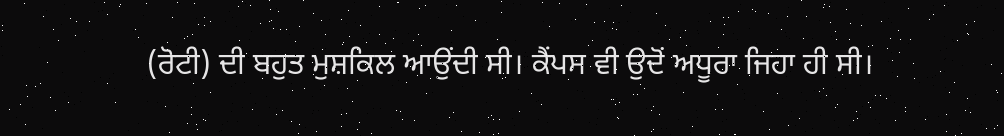(ਰੋਟੀ) ਦੀ ਬਹੁਤ ਮੁਸ਼ਕਿਲ ਆਉਂਦੀ ਸੀ। ਕੈਂਪਸ ਵੀ ਉਦੋਂ ਅਧੂਰਾ ਜਿਹਾ ਹੀ ਸੀ।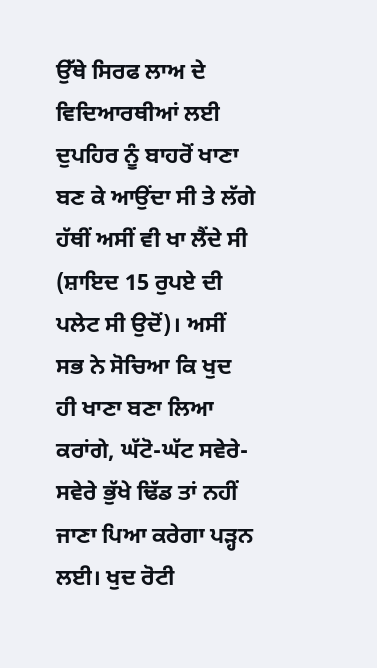ਉੱਥੇ ਸਿਰਫ ਲਾਅ ਦੇ ਵਿਦਿਆਰਥੀਆਂ ਲਈ ਦੁਪਹਿਰ ਨੂੰ ਬਾਹਰੋਂ ਖਾਣਾ ਬਣ ਕੇ ਆਉਂਦਾ ਸੀ ਤੇ ਲੱਗੇ ਹੱਥੀਂ ਅਸੀਂ ਵੀ ਖਾ ਲੈਂਦੇ ਸੀ (ਸ਼ਾਇਦ 15 ਰੁਪਏ ਦੀ ਪਲੇਟ ਸੀ ਉਦੋਂ)। ਅਸੀਂ ਸਭ ਨੇ ਸੋਚਿਆ ਕਿ ਖੁਦ ਹੀ ਖਾਣਾ ਬਣਾ ਲਿਆ ਕਰਾਂਗੇ, ਘੱਟੋ-ਘੱਟ ਸਵੇਰੇ-ਸਵੇਰੇ ਭੁੱਖੇ ਢਿੱਡ ਤਾਂ ਨਹੀਂ ਜਾਣਾ ਪਿਆ ਕਰੇਗਾ ਪੜ੍ਹਨ ਲਈ। ਖੁਦ ਰੋਟੀ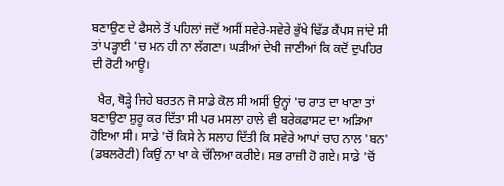ਬਣਾਉਣ ਦੇ ਫੈਸਲੇ ਤੋਂ ਪਹਿਲਾਂ ਜਦੋਂ ਅਸੀਂ ਸਵੇਰੇ-ਸਵੇਰੇ ਭੁੱਖੇ ਢਿੱਡ ਕੈਂਪਸ ਜਾਂਦੇ ਸੀ ਤਾਂ ਪੜ੍ਹਾਈ 'ਚ ਮਨ ਹੀ ਨਾ ਲੱਗਣਾ। ਘੜੀਆਂ ਦੇਖੀ ਜਾਣੀਆਂ ਕਿ ਕਦੋਂ ਦੁਪਹਿਰ ਦੀ ਰੋਟੀ ਆਊ।

  ਖੈਰ, ਥੋੜ੍ਹੇ ਜਿਹੇ ਬਰਤਨ ਜੋ ਸਾਡੇ ਕੋਲ ਸੀ ਅਸੀਂ ਉਨ੍ਹਾਂ 'ਚ ਰਾਤ ਦਾ ਖਾਣਾ ਤਾਂ ਬਣਾਉਣਾ ਸ਼ੁਰੂ ਕਰ ਦਿੱਤਾ ਸੀ ਪਰ ਮਸਲਾ ਹਾਲੇ ਵੀ ਬਰੇਕਫਾਸਟ ਦਾ ਅੜਿਆ ਹੋਇਆ ਸੀ। ਸਾਡੇ 'ਚੋਂ ਕਿਸੇ ਨੇ ਸਲਾਹ ਦਿੱਤੀ ਕਿ ਸਵੇਰੇ ਆਪਾਂ ਚਾਹ ਨਾਲ 'ਬਨ' (ਡਬਲਰੋਟੀ) ਕਿਉਂ ਨਾ ਖਾ ਕੇ ਚੱਲਿਆ ਕਰੀਏ। ਸਭ ਰਾਜ਼ੀ ਹੋ ਗਏ। ਸਾਡੇ 'ਚੋਂ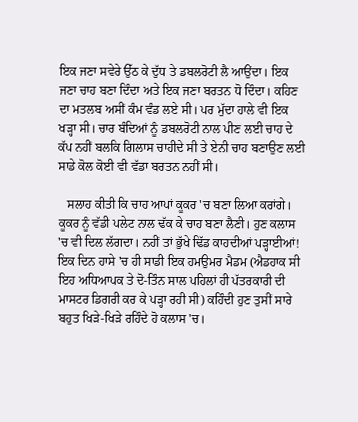ਇਕ ਜਣਾ ਸਵੇਰੇ ਉੱਠ ਕੇ ਦੁੱਧ ਤੇ ਡਬਲਰੋਟੀ ਲੈ ਆਉਂਦਾ। ਇਕ ਜਣਾ ਚਾਹ ਬਣਾ ਦਿੰਦਾ ਅਤੇ ਇਕ ਜਣਾ ਬਰਤਨ ਧੋ ਦਿੰਦਾ। ਕਹਿਣ ਦਾ ਮਤਲਬ ਅਸੀਂ ਕੰਮ ਵੰਡ ਲਏ ਸੀ। ਪਰ ਮੁੱਦਾ ਹਾਲੇ ਵੀ ਇਕ ਖੜ੍ਹਾ ਸੀ। ਚਾਰ ਬੰਦਿਆਂ ਨੂੰ ਡਬਲਰੋਟੀ ਨਾਲ ਪੀਣ ਲਈ ਚਾਹ ਦੇ ਕੱਪ ਨਹੀਂ ਬਲਕਿ ਗਿਲਾਸ ਚਾਹੀਦੇ ਸੀ ਤੇ ਏਨੀ ਚਾਹ ਬਣਾਉਣ ਲਈ ਸਾਡੇ ਕੋਲ ਕੋਈ ਵੀ ਵੱਡਾ ਬਰਤਨ ਨਹੀਂ ਸੀ।

   ਸਲਾਹ ਕੀਤੀ ਕਿ ਚਾਹ ਆਪਾਂ ਕੂਕਰ 'ਚ ਬਣਾ ਲਿਆ ਕਰਾਂਗੇ। ਕੂਕਰ ਨੂੰ ਵੱਡੀ ਪਲੇਟ ਨਾਲ ਢੱਕ ਕੇ ਚਾਹ ਬਣਾ ਲੈਣੀ। ਹੁਣ ਕਲਾਸ 'ਚ ਵੀ ਦਿਲ ਲੱਗਦਾ। ਨਹੀਂ ਤਾਂ ਭੁੱਖੇ ਢਿੱਡ ਕਾਹਦੀਆਂ ਪੜ੍ਹਾਈਆਂ! ਇਕ ਦਿਨ ਹਾਸੇ 'ਚ ਹੀ ਸਾਡੀ ਇਕ ਹਮਉਮਰ ਮੈਡਮ (ਐਡਹਾਕ ਸੀ ਇਹ ਅਧਿਆਪਕ ਤੇ ਦੋ-ਤਿੰਨ ਸਾਲ ਪਹਿਲਾਂ ਹੀ ਪੱਤਰਕਾਰੀ ਦੀ ਮਾਸਟਰ ਡਿਗਰੀ ਕਰ ਕੇ ਪੜ੍ਹਾ ਰਹੀ ਸੀ) ਕਹਿੰਦੀ ਹੁਣ ਤੁਸੀਂ ਸਾਰੇ ਬਹੁਤ ਖਿੜੇ-ਖਿੜੇ ਰਹਿੰਦੇ ਹੋ ਕਲਾਸ 'ਚ।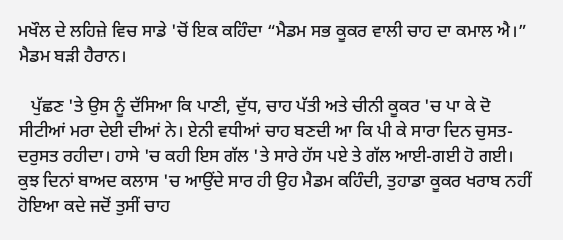ਮਖੌਲ ਦੇ ਲਹਿਜ਼ੇ ਵਿਚ ਸਾਡੇ 'ਚੋਂ ਇਕ ਕਹਿੰਦਾ “ਮੈਡਮ ਸਭ ਕੂਕਰ ਵਾਲੀ ਚਾਹ ਦਾ ਕਮਾਲ ਐ।”  ਮੈਡਮ ਬੜੀ ਹੈਰਾਨ।

   ਪੁੱਛਣ 'ਤੇ ਉਸ ਨੂੰ ਦੱਸਿਆ ਕਿ ਪਾਣੀ, ਦੁੱਧ, ਚਾਹ ਪੱਤੀ ਅਤੇ ਚੀਨੀ ਕੂਕਰ 'ਚ ਪਾ ਕੇ ਦੋ ਸੀਟੀਆਂ ਮਰਾ ਦੇਈ ਦੀਆਂ ਨੇ। ਏਨੀ ਵਧੀਆਂ ਚਾਹ ਬਣਦੀ ਆ ਕਿ ਪੀ ਕੇ ਸਾਰਾ ਦਿਨ ਚੁਸਤ-ਦਰੁਸਤ ਰਹੀਦਾ। ਹਾਸੇ 'ਚ ਕਹੀ ਇਸ ਗੱਲ 'ਤੇ ਸਾਰੇ ਹੱਸ ਪਏ ਤੇ ਗੱਲ ਆਈ-ਗਈ ਹੋ ਗਈ। ਕੁਝ ਦਿਨਾਂ ਬਾਅਦ ਕਲਾਸ 'ਚ ਆਉਂਦੇ ਸਾਰ ਹੀ ਉਹ ਮੈਡਮ ਕਹਿੰਦੀ, ਤੁਹਾਡਾ ਕੂਕਰ ਖਰਾਬ ਨਹੀਂ ਹੋਇਆ ਕਦੇ ਜਦੋਂ ਤੁਸੀਂ ਚਾਹ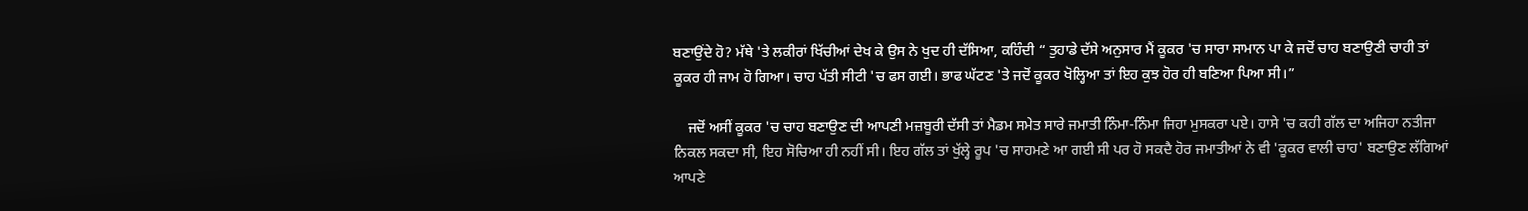ਬਣਾਉਂਦੇ ਹੋ? ਮੱਥੇ 'ਤੇ ਲਕੀਰਾਂ ਖਿੱਚੀਆਂ ਦੇਖ ਕੇ ਉਸ ਨੇ ਖੁਦ ਹੀ ਦੱਸਿਆ, ਕਹਿੰਦੀ “ ਤੁਹਾਡੇ ਦੱਸੇ ਅਨੁਸਾਰ ਮੈਂ ਕੂਕਰ 'ਚ ਸਾਰਾ ਸਾਮਾਨ ਪਾ ਕੇ ਜਦੋਂ ਚਾਹ ਬਣਾਉਣੀ ਚਾਹੀ ਤਾਂ ਕੂਕਰ ਹੀ ਜਾਮ ਹੋ ਗਿਆ। ਚਾਹ ਪੱਤੀ ਸੀਟੀ 'ਚ ਫਸ ਗਈ। ਭਾਫ ਘੱਟਣ 'ਤੇ ਜਦੋਂ ਕੂਕਰ ਖੋਲ੍ਹਿਆ ਤਾਂ ਇਹ ਕੁਝ ਹੋਰ ਹੀ ਬਣਿਆ ਪਿਆ ਸੀ।”

    ਜਦੋਂ ਅਸੀਂ ਕੂਕਰ 'ਚ ਚਾਹ ਬਣਾਉਣ ਦੀ ਆਪਣੀ ਮਜ਼ਬੂਰੀ ਦੱਸੀ ਤਾਂ ਮੈਡਮ ਸਮੇਤ ਸਾਰੇ ਜਮਾਤੀ ਨਿੰਮਾ-ਨਿੰਮਾ ਜਿਹਾ ਮੁਸਕਰਾ ਪਏ। ਹਾਸੇ 'ਚ ਕਹੀ ਗੱਲ ਦਾ ਅਜਿਹਾ ਨਤੀਜਾ ਨਿਕਲ ਸਕਦਾ ਸੀ, ਇਹ ਸੋਚਿਆ ਹੀ ਨਹੀਂ ਸੀ। ਇਹ ਗੱਲ ਤਾਂ ਖੁੱਲ੍ਹੇ ਰੂਪ 'ਚ ਸਾਹਮਣੇ ਆ ਗਈ ਸੀ ਪਰ ਹੋ ਸਕਦੈ ਹੋਰ ਜਮਾਤੀਆਂ ਨੇ ਵੀ 'ਕੂਕਰ ਵਾਲੀ ਚਾਹ' ਬਣਾਉਣ ਲੱਗਿਆਂ ਆਪਣੇ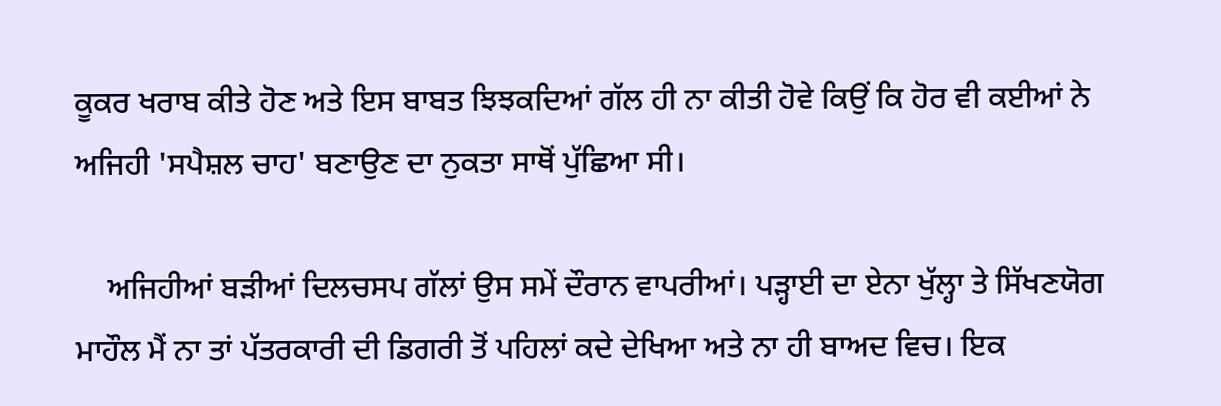ਕੂਕਰ ਖਰਾਬ ਕੀਤੇ ਹੋਣ ਅਤੇ ਇਸ ਬਾਬਤ ਝਿਝਕਦਿਆਂ ਗੱਲ ਹੀ ਨਾ ਕੀਤੀ ਹੋਵੇ ਕਿਉਂ ਕਿ ਹੋਰ ਵੀ ਕਈਆਂ ਨੇ ਅਜਿਹੀ 'ਸਪੈਸ਼ਲ ਚਾਹ' ਬਣਾਉਣ ਦਾ ਨੁਕਤਾ ਸਾਥੋਂ ਪੁੱਛਿਆ ਸੀ।

    ਅਜਿਹੀਆਂ ਬੜੀਆਂ ਦਿਲਚਸਪ ਗੱਲਾਂ ਉਸ ਸਮੇਂ ਦੌਰਾਨ ਵਾਪਰੀਆਂ। ਪੜ੍ਹਾਈ ਦਾ ਏਨਾ ਖੁੱਲ੍ਹਾ ਤੇ ਸਿੱਖਣਯੋਗ ਮਾਹੌਲ ਮੈਂ ਨਾ ਤਾਂ ਪੱਤਰਕਾਰੀ ਦੀ ਡਿਗਰੀ ਤੋਂ ਪਹਿਲਾਂ ਕਦੇ ਦੇਖਿਆ ਅਤੇ ਨਾ ਹੀ ਬਾਅਦ ਵਿਚ। ਇਕ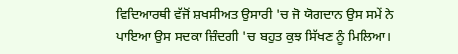ਵਿਦਿਆਰਥੀ ਵੱਜੋਂ ਸ਼ਖਸੀਅਤ ਉਸਾਰੀ 'ਚ ਜੋ ਯੋਗਦਾਨ ਉਸ ਸਮੇਂ ਨੇ ਪਾਇਆ ਉਸ ਸਦਕਾ ਜ਼ਿੰਦਗੀ 'ਚ ਬਹੁਤ ਕੁਝ ਸਿੱਖਣ ਨੂੰ ਮਿਲਿਆ।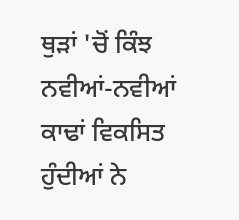ਥੁੜਾਂ 'ਚੋਂ ਕਿੰਝ ਨਵੀਆਂ-ਨਵੀਆਂ ਕਾਢਾਂ ਵਿਕਸਿਤ ਹੁੰਦੀਆਂ ਨੇ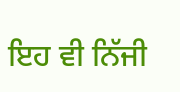ਇਹ ਵੀ ਨਿੱਜੀ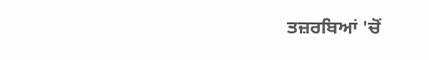ਤਜ਼ਰਬਿਆਂ 'ਚੋਂ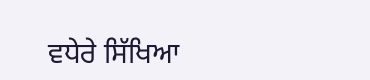ਵਧੇਰੇ ਸਿੱਖਿਆ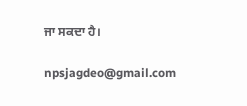ਜਾ ਸਕਦਾ ਹੈ।

npsjagdeo@gmail.com